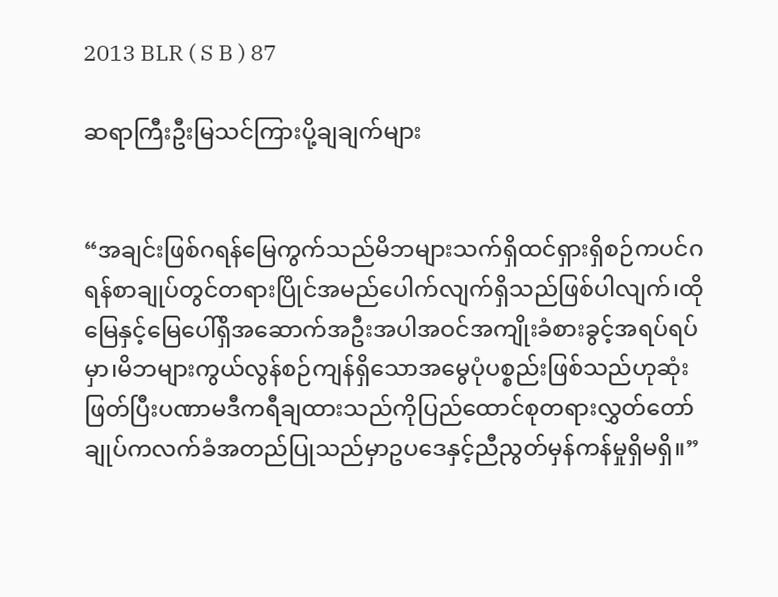2013 BLR ( S B ) 87

ဆရာကြီးဦးမြသင်ကြားပို့ချချက်များ


“အချင်းဖြစ်ဂရန်မြေကွက်သည်မိဘများသက်ရှိထင်ရှားရှိစဉ်ကပင်ဂရန်စာချုပ်တွင်တရားပြိုင်အမည်ပေါက်လျက်ရှိသည်ဖြစ်ပါလျက်၊ထိုမြေနှင့်မြေပေါ်ရှိအဆောက်အဦးအပါအဝင်အကျိုးခံစားခွင့်အရပ်ရပ်မှာ၊မိဘများကွယ်လွန်စဉ်ကျန်ရှိသောအမွေပုံပစ္စည်းဖြစ်သည်ဟုဆုံးဖြတ်ပြီးပဏာမဒီကရီချထားသည်ကိုပြည်ထောင်စုတရားလွှတ်တော်ချုပ်ကလက်ခံအတည်ပြုသည်မှာဥပဒေနှင့်ညီညွတ်မှန်ကန်မှုရှိမရှိ။”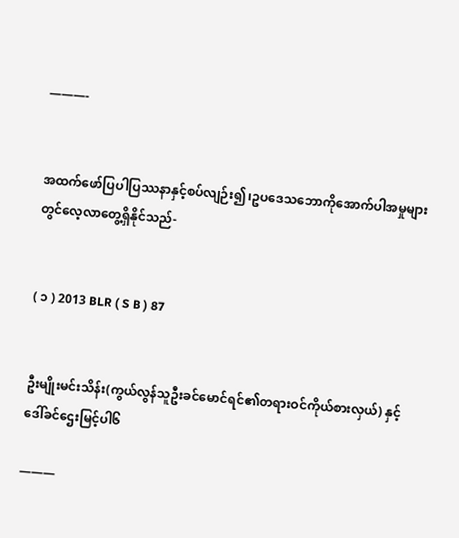———-


အထက်ဖော်ပြပါပြဿနာနှင့်စပ်လျဉ်း၍၊ဥပဒေသဘောကိုအောက်ပါအမှုများတွင်လေ့လာတွေ့ရှိနိုင်သည်-


( ၁ ) 2013 BLR ( S B ) 87


ဦးမျိုးမင်းသိန်း(ကွယ်လွန်သူဦးခင်မောင်ရင်၏တရားဝင်ကိုယ်စားလှယ်) နှင့် ဒေါ်ခင်ဌေးမြင့်ပါ၆

———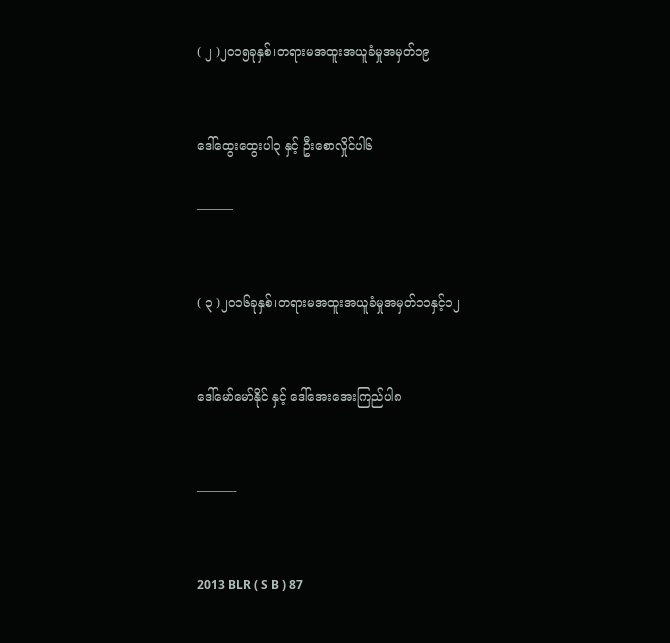( ၂ )၂၀၁၅ခုနှစ်၊တရားမအထူးအယူခံမှုအမှတ်၁၉


ဒေါ်ထွေးထွေးပါ၃ နှင့် ဦးစောလှိုင်ပါ၆

———


( ၃ )၂၀၁၆ခုနှစ်၊တရားမအထူးအယူခံမှုအမှတ်၁၁နှင့်၁၂


ဒေါ်မော်မော်နိုင် နှင့် ဒေါ်အေးအေးကြည်ပါ၈


———-


2013 BLR ( S B ) 87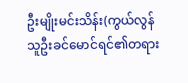ဦးမျိုးမင်းသိန်း(ကွယ်လွန်သူဦးခင်မောင်ရင်၏တရား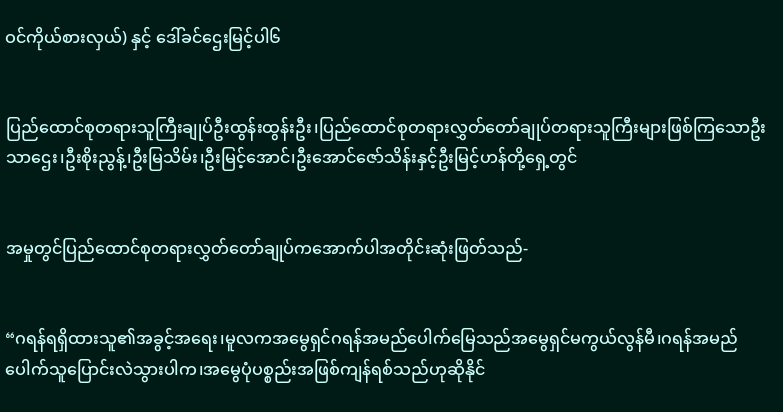ဝင်ကိုယ်စားလှယ်) နှင့် ဒေါ်ခင်ဌေးမြင့်ပါ၆


ပြည်ထောင်စုတရားသူကြီးချုပ်ဦးထွန်းထွန်းဦး၊ပြည်ထောင်စုတရားလွှတ်တော်ချုပ်တရားသူကြီးများဖြစ်ကြသောဦးသာဌေး၊ဦးစိုးညွန့်၊ဦးမြသိမ်း၊ဦးမြင့်အောင်၊ဦးအောင်ဇော်သိန်းနှင့်ဦးမြင့်ဟန်တို့ရှေ့တွင်


အမှုတွင်ပြည်ထောင်စုတရားလွှတ်တော်ချုပ်ကအောက်ပါအတိုင်းဆုံးဖြတ်သည်-


“ဂရန်ရရှိထားသူ၏အခွင့်အရေး၊မူလကအမွေရှင်ဂရန်အမည်ပေါက်မြေသည်အမွေရှင်မကွယ်လွန်မီ၊ဂရန်အမည်ပေါက်သူပြောင်းလဲသွားပါက၊အမွေပုံပစ္စည်းအဖြစ်ကျန်ရစ်သည်ဟုဆိုနိုင်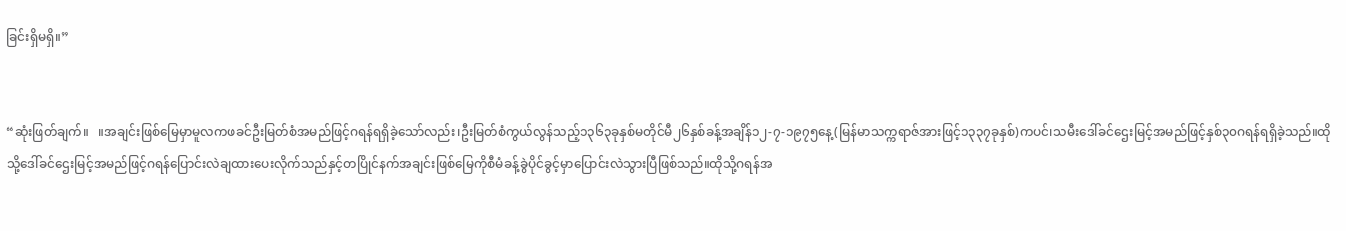ခြင်းရှိမရှိ။”


“ဆုံးဖြတ်ချက်။   ။အချင်းဖြစ်မြေမှာမူလကဖခင်ဦးမြတ်စံအမည်ဖြင့်ဂရန်ရရှိခဲ့သော်လည်း၊ဦးမြတ်စံကွယ်လွန်သည့်၁၃၆၃ခုနှစ်မတိုင်မီ၂၆နှစ်ခန့်အချိန်၁၂-၇-၁၉၇၅နေ့(မြန်မာသက္ကရာဇ်အားဖြင့်၁၃၃၇ခုနှစ်)ကပင်၊သမီးဒေါ်ခင်ဌေးမြင့်အမည်ဖြင့်နှစ်၃၀ဂရန်ရရှိခဲ့သည်။ထိုသို့ဒေါ်ခင်ဌေးမြင့်အမည်ဖြင့်ဂရန်ပြောင်းလဲချထားပေးလိုက်သည်နှင့်တပြိုင်နက်အချင်းဖြစ်မြေကိုစီမံခန့်ခွဲပိုင်ခွင့်မှာပြောင်းလဲသွားပြီဖြစ်သည်။ထိုသို့ဂရန်အ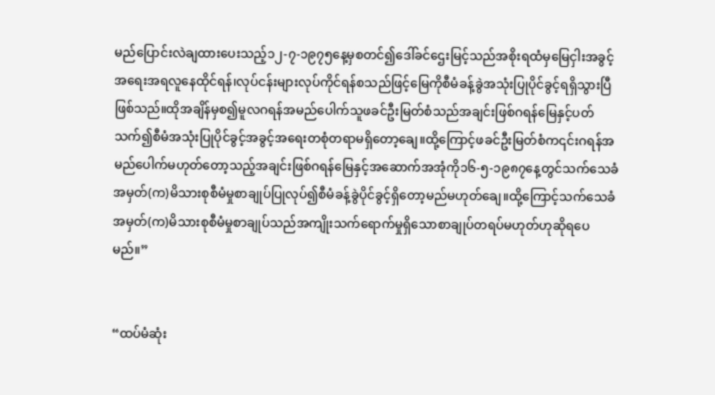မည်ပြောင်းလဲချထားပေးသည့်၁၂-၇-၁၉၇၅နေ့မှစတင်၍ဒေါ်ခင်ဌေးမြင့်သည်အစိုးရထံမှမြေငှါးအခွင့်အရေးအရလူနေထိုင်ရန်၊လုပ်ငန်းများလုပ်ကိုင်ရန်စသည်ဖြင့်မြေကိုစီမံခန့်ခွဲအသုံးပြုပိုင်ခွင့်ရရှိသွားပြီဖြစ်သည်။ထိုအချိန်မှစ၍မူလဂရန်အမည်ပေါက်သူဖခင်ဦးမြတ်စံသည်အချင်းဖြစ်ဂရန်မြေနှင့်ပတ်သက်၍စီမံအသုံးပြုပိုင်ခွင့်အခွင့်အရေးတစုံတရာမရှိတော့ချေ။ထို့ကြောင့်ဖခင်ဦးမြတ်စံက၎င်းဂရန်အမည်ပေါက်မဟုတ်တော့သည့်အချင်းဖြစ်ဂရန်မြေနှင့်အဆောက်အအုံကို၁၆-၅-၁၉၈၇နေ့တွင်သက်သေခံအမှတ်(က)မိသားစုစီမံမှုစာချုပ်ပြုလုပ်၍စီမံခန့်ခွဲပိုင်ခွင့်ရှိတော့မည်မဟုတ်ချေ။ထို့ကြောင့်သက်သေခံအမှတ်(က)မိသားစုစီမံမှုစာချုပ်သည်အကျိုးသက်ရောက်မှုရှိသောစာချုပ်တရပ်မဟုတ်ဟုဆိုရပေမည်။”


“ထပ်မံဆုံး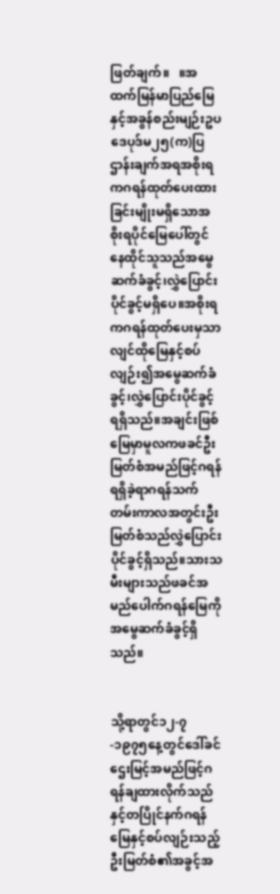ဖြတ်ချက်။   ။အထက်မြန်မာပြည်မြေနှင့်အခွန်စည်းမျဉ်းဥပဒေပုဒ်မ၂၅(က)ပြဌာန်းချက်အရအစိုးရကဂရန်ထုတ်ပေးထားခြင်းမျိုးမရှိသောအစိုးရပိုင်မြေပေါ်တွင်နေထိုင်သူသည်အမွေဆက်ခံခွင့်၊လွှဲပြောင်းပိုင်ခွင့်မရှိပေ။အစိုးရကဂရန်ထုတ်ပေးမှသာလျင်ထိုမြေနှင့်စပ်လျဉ်း၍အမွေဆက်ခံခွင့်၊လွှဲပြောင်းပိုင်ခွင့်ရရှိသည်။အချင်းဖြစ်မြေမှာမူလကဖခင်ဦးမြတ်စံအမည်ဖြင့်ဂရန်ရရှိခဲ့ရာဂရန်သက်တမ်းကာလအတွင်းဦးမြတ်စံသည်လွှဲပြောင်းပိုင်ခွင့်ရှိသည်။သားသမီးများသည်ဖခင်အမည်ပေါက်ဂရန်မြေကိုအမွေဆက်ခံခွင့်ရှိသည်။


သို့ရာတွင်၁၂-၇-၁၉၇၅နေ့တွင်ဒေါ်ခင်ဌေးမြင့်အမည်ဖြင့်ဂရန်ချထားလိုက်သည်နှင့်တပြိုင်နက်ဂရန်မြေနှင့်စပ်လျဉ်းသည့်ဦးမြတ်စံ၏အခွင့်အ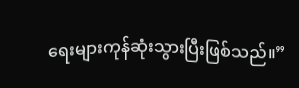ရေးများကုန်ဆုံးသွားပြီးဖြစ်သည်။”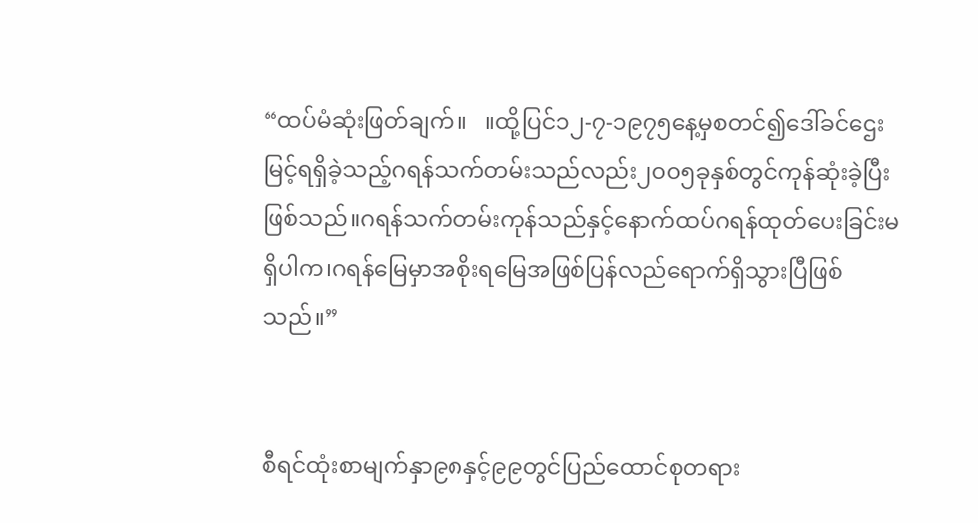“ထပ်မံဆုံးဖြတ်ချက်။   ။ထို့ပြင်၁၂-၇-၁၉၇၅နေ့မှစတင်၍ဒေါ်ခင်ဌေးမြင့်ရရှိခဲ့သည့်ဂရန်သက်တမ်းသည်လည်း၂၀၀၅ခုနှစ်တွင်ကုန်ဆုံးခဲ့ပြီးဖြစ်သည်။ဂရန်သက်တမ်းကုန်သည်နှင့်နောက်ထပ်ဂရန်ထုတ်ပေးခြင်းမရှိပါက၊ဂရန်မြေမှာအစိုးရမြေအဖြစ်ပြန်လည်ရောက်ရှိသွားပြီဖြစ်သည်။”


စီရင်ထုံးစာမျက်နှာ၉၈နှင့်၉၉တွင်ပြည်ထောင်စုတရား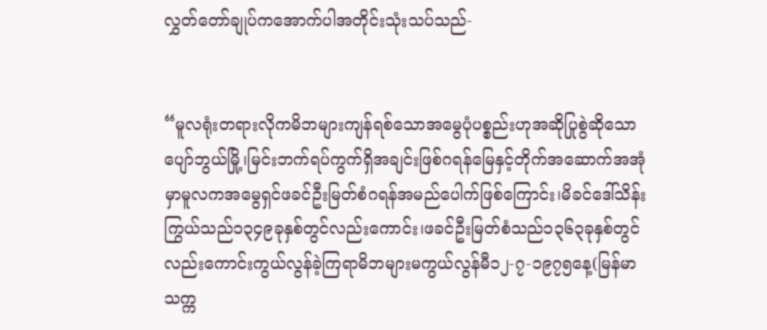လွှတ်တော်ချုပ်ကအောက်ပါအတိုင်းသုံးသပ်သည်-


“မူလရုံးတရားလိုကမိဘများကျန်ရစ်သောအမွေပုံပစ္စည်းဟုအဆိုပြုစွဲဆိုသောပျော်ဘွယ်မြို့၊မြင်းဘက်ရပ်ကွက်ရှိအချင်းဖြစ်ဂရန်မြေနှင့်တိုက်အဆောက်အအုံမှာမူလကအမွေရှင်ဖခင်ဦးမြတ်စံဂရန်အမည်ပေါက်ဖြစ်ကြောင်း၊မိခင်ဒေါ်သိန်းကြွယ်သည်၁၃၄၉ခုနှစ်တွင်လည်းကောင်း၊ဖခင်ဦးမြတ်စံသည်၁၃၆၃ခုနှစ်တွင်လည်းကောင်းကွယ်လွန်ခဲ့ကြရာမိဘများမကွယ်လွန်မီ၁၂-၇-၁၉၇၅နေ့(မြန်မာသက္က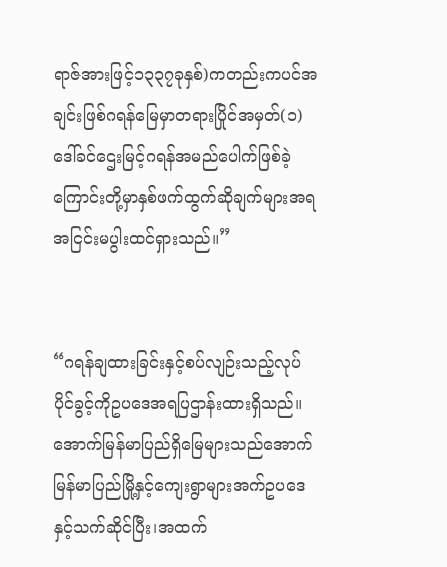ရာဇ်အားဖြင့်၁၃၃၇ခုနှစ်)ကတည်းကပင်အချင်းဖြစ်ဂရန်မြေမှာတရားပြိုင်အမှတ်(၁)ဒေါ်ခင်ဌေးမြင့်ဂရန်အမည်ပေါက်ဖြစ်ခဲ့ကြောင်းတို့မှာနှစ်ဖက်ထွက်ဆိုချက်များအရအငြင်းမပွါးထင်ရှားသည်။”


“ဂရန်ချထားခြင်းနှင့်စပ်လျဉ်းသည့်လုပ်ပိုင်ခွင့်ကိုဥပဒေအရပြဌာန်းထားရှိသည်။အောက်မြန်မာပြည်ရှိမြေများသည်အောက်မြန်မာပြည်မြို့နှင့်ကျေးရွာများအက်ဥပဒေနှင့်သက်ဆိုင်ပြီး၊အထက်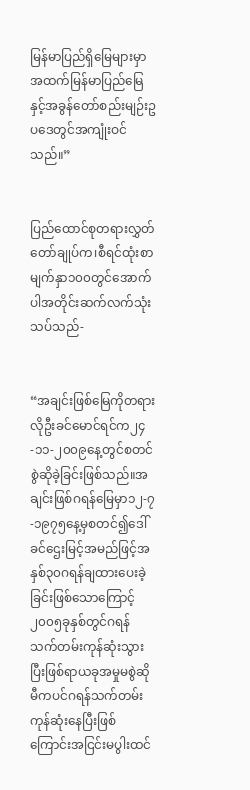မြန်မာပြည်ရှိမြေများမှာအထက်မြန်မာပြည်မြေနှင့်အခွန်တော်စည်းမျဉ်းဥပဒေတွင်အကျုံးဝင်သည်။”


ပြည်ထောင်စုတရားလွှတ်တော်ချုပ်က၊စီရင်ထုံးစာမျက်နှာ၁၀၀တွင်အောက်ပါအတိုင်းဆက်လက်သုံးသပ်သည်-


“အချင်းဖြစ်မြေကိုတရားလိုဦးခင်မောင်ရင်က၂၄-၁၁-၂၀၀၉နေ့တွင်စတင်စွဲဆိုခဲ့ခြင်းဖြစ်သည်။အချင်းဖြစ်ဂရန်မြေမှာ၁၂-၇-၁၉၇၅နေ့မှစတင်၍ဒေါ်ခင်ဌေးမြင့်အမည်ဖြင့်အနှစ်၃၀ဂရန်ချထားပေးခဲ့ခြင်းဖြစ်သောကြောင့်၂၀၀၅ခုနှစ်တွင်ဂရန်သက်တမ်းကုန်ဆုံးသွားပြီးဖြစ်ရာယခုအမှုမစွဲဆိုမီကပင်ဂရန်သက်တမ်းကုန်ဆုံးနေပြီးဖြစ်ကြောင်းအငြင်းမပွါးထင်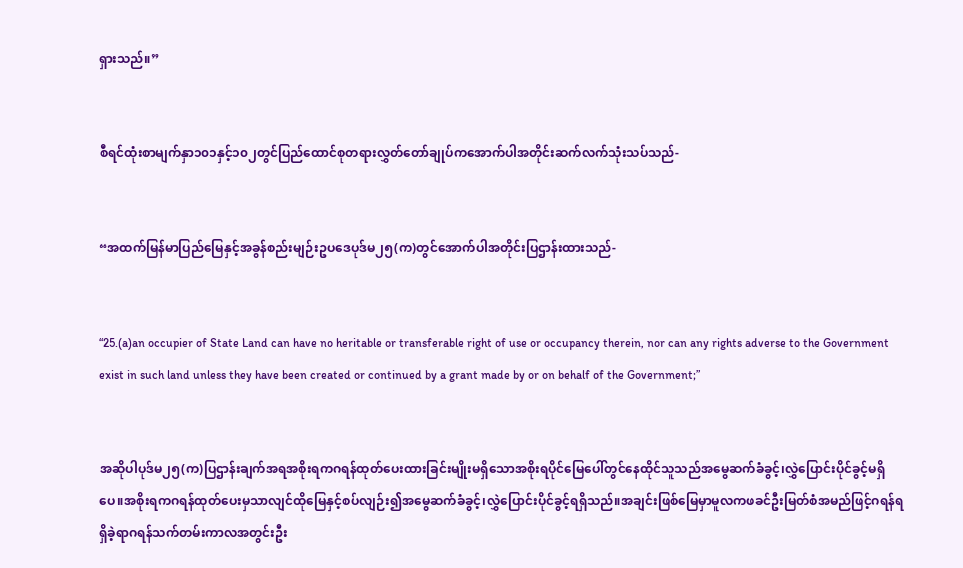ရှားသည်။”


စီရင်ထုံးစာမျက်နှာ၁၀၁နှင့်၁၀၂တွင်ပြည်ထောင်စုတရားလွှတ်တော်ချုပ်ကအောက်ပါအတိုင်းဆက်လက်သုံးသပ်သည်-


“အထက်မြန်မာပြည်မြေနှင့်အခွန်စည်းမျဉ်းဥပဒေပုဒ်မ၂၅(က)တွင်အောက်ပါအတိုင်းပြဌာန်းထားသည်-


“25.(a)an occupier of State Land can have no heritable or transferable right of use or occupancy therein, nor can any rights adverse to the Government exist in such land unless they have been created or continued by a grant made by or on behalf of the Government;”


အဆိုပါပုဒ်မ၂၅(က)ပြဌာန်းချက်အရအစိုးရကဂရန်ထုတ်ပေးထားခြင်းမျိုးမရှိသောအစိုးရပိုင်မြေပေါ်တွင်နေထိုင်သူသည်အမွေဆက်ခံခွင့်၊လွှဲပြောင်းပိုင်ခွင့်မရှိပေ။အစိုးရကဂရန်ထုတ်ပေးမှသာလျင်ထိုမြေနှင့်စပ်လျဉ်း၍အမွေဆက်ခံခွင့်၊လွှဲပြောင်းပိုင်ခွင့်ရရှိသည်။အချင်းဖြစ်မြေမှာမူလကဖခင်ဦးမြတ်စံအမည်ဖြင့်ဂရန်ရရှိခဲ့ရာဂရန်သက်တမ်းကာလအတွင်းဦး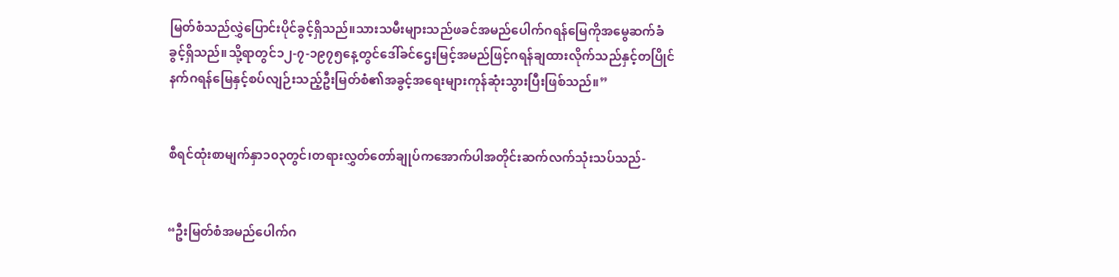မြတ်စံသည်လွှဲပြောင်းပိုင်ခွင့်ရှိသည်။သားသမီးများသည်ဖခင်အမည်ပေါက်ဂရန်မြေကိုအမွေဆက်ခံခွင့်ရှိသည်။သို့ရာတွင်၁၂-၇-၁၉၇၅နေ့တွင်ဒေါ်ခင်ဌေးမြင့်အမည်ဖြင့်ဂရန်ချထားလိုက်သည်နှင့်တပြိုင်နက်ဂရန်မြေနှင့်စပ်လျဉ်းသည့်ဦးမြတ်စံ၏အခွင့်အရေးများကုန်ဆုံးသွားပြီးဖြစ်သည်။”


စီရင်ထုံးစာမျက်နှာ၁၀၃တွင်၊တရားလွှတ်တော်ချုပ်ကအောက်ပါအတိုင်းဆက်လက်သုံးသပ်သည်-


“ဦးမြတ်စံအမည်ပေါက်ဂ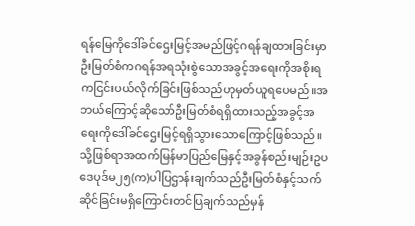ရန်မြေကိုဒေါ်ခင်ဌေးမြင့်အမည်ဖြင့်ဂရန်ချထားခြင်းမှာဦးမြတ်စံကဂရန်အရသုံးစွဲသောအခွင့်အရေးကိုအစိုးရကငြင်းပယ်လိုက်ခြင်းဖြစ်သည်ဟုမှတ်ယူရပေမည်။အဘယ်ကြောင့်ဆိုသော်ဦးမြတ်စံရရှိထားသည့်အခွင့်အရေးကိုဒေါ်ခင်ဌေးမြင့်ရရှိသွားသောကြောင့်ဖြစ်သည်။သို့ဖြစ်ရာအထက်မြန်မာပြည်မြေနှင့်အခွန်စည်းမျဉ်းဥပဒေပုဒ်မ၂၅(က)ပါပြဌာန်းချက်သည်ဦးမြတ်စံနှင့်သက်ဆိုင်ခြင်းမရှိကြောင်းတင်ပြချက်သည်မှန်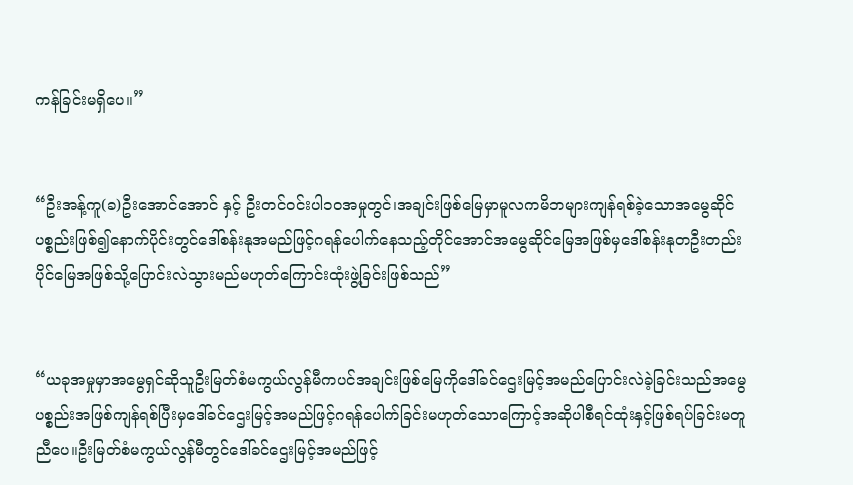ကန်ခြင်းမရှိပေ။”


“ဦးအန့်ကူ(ခ)ဦးအောင်အောင် နှင့် ဦးတင်ဝင်းပါ၁၀အမှုတွင်၊အချင်းဖြစ်မြေမှာမူလကမိဘများကျန်ရစ်ခဲ့သောအမွေဆိုင်ပစ္စည်းဖြစ်၍နောက်ပိုင်းတွင်ဒေါ်စန်းနုအမည်ဖြင့်ဂရန်ပေါက်နေသည့်တိုင်အောင်အမွေဆိုင်မြေအဖြစ်မှဒေါ်စန်းနုတဦးတည်းပိုင်မြေအဖြစ်သို့ပြောင်းလဲသွားမည်မဟုတ်ကြောင်းထုံးဖွဲ့ခြင်းဖြစ်သည်”


“ယခုအမှုမှာအမွေရှင်ဆိုသူဦးမြတ်စံမကွယ်လွန်မီကပင်အချင်းဖြစ်မြေကိုဒေါ်ခင်ဌေးမြင့်အမည်ပြောင်းလဲခဲ့ခြင်းသည်အမွေပစ္စည်းအဖြစ်ကျန်ရစ်ပြီးမှဒေါ်ခင်ဌေးမြင့်အမည်ဖြင့်ဂရန်ပေါက်ခြင်းမဟုတ်သောကြောင့်အဆိုပါစီရင်ထုံးနှင့်ဖြစ်ရပ်ခြင်းမတူညီပေ။ဦးမြတ်စံမကွယ်လွန်မီတွင်ဒေါ်ခင်ဌေးမြင့်အမည်ဖြင့်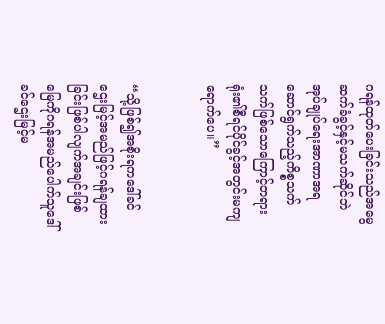ဂရန်ထုတ်ပေးခြင်းသည်အမွေဆက်ခံခွင့်နှင့်မသက်ဆိုင်ဘဲအုပ်ချုပ်ရေးအာဏာအရဆောင်ရွက်သည့်ကိစ္စသက်သက်ဖြစ်သောကြောင့်တရားရုံး၏စီရင်ပိုင်ခွင့်အတွင်းမကျရောက်ပေ။”


“သို့ဖြစ်၍အစိုးရကဒေါ်ခင်ဌေးမြင့်အမည်ဖြင့်ဂရန်ချထားခြင်းဖြစ်ပါလျက်အချင်းဖြစ်မြေကိုဂရန်အမည်ပေါက်သူဒေါ်ခင်ဌေးမြင့်မ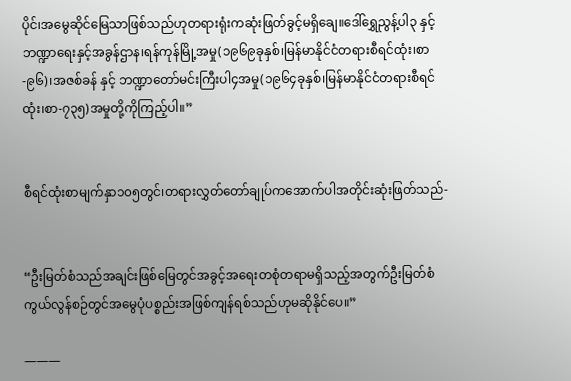ပိုင်၊အမွေဆိုင်မြေသာဖြစ်သည်ဟုတရားရုံးကဆုံးဖြတ်ခွင့်မရှိချေ။ဒေါ်ရွှေညွန့်ပါ၃ နှင့် ဘဏ္ဍာရေးနှင့်အခွန်ဌာန၊ရန်ကုန်မြို့အမှု(၁၉၆၉ခုနှစ်၊မြန်မာနိုင်ငံတရားစီရင်ထုံး၊စာ-၉၆)၊အဇစ်ခန် နှင့် ဘဏ္ဍာတော်မင်းကြီးပါ၄အမှု(၁၉၆၄ခုနှစ်၊မြန်မာနိုင်ငံတရားစီရင်ထုံး၊စာ-၇၃၅)အမှုတို့ကိုကြည့်ပါ။”


စီရင်ထုံးစာမျက်နှာ၁၀၅တွင်၊တရားလွှတ်တော်ချုပ်ကအောက်ပါအတိုင်းဆုံးဖြတ်သည်-


“ဦးမြတ်စံသည်အချင်းဖြစ်မြေတွင်အခွင့်အရေးတစုံတရာမရှိသည့်အတွက်ဦးမြတ်စံကွယ်လွန်စဉ်တွင်အမွေပုံပစ္စည်းအဖြစ်ကျန်ရစ်သည်ဟုမဆိုနိုင်ပေ။”

———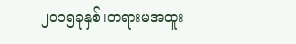၂၀၁၅ခုနှစ်၊တရားမအထူး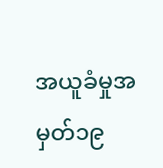အယူခံမှုအမှတ်၁၉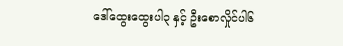ဒေါ်ထွေးထွေးပါ၃ နှင့် ဦးစောလှိုင်ပါ၆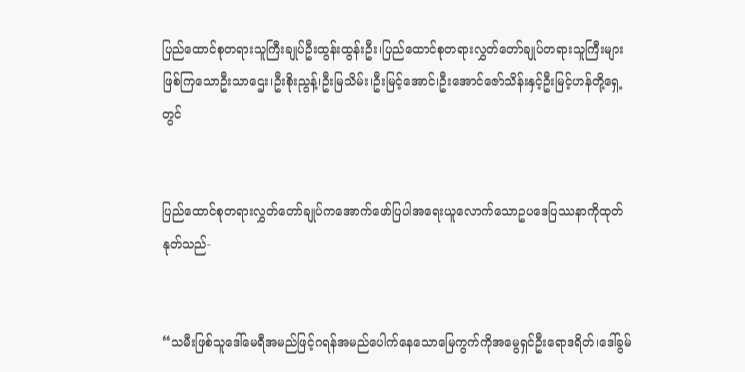ပြည်ထောင်စုတရားသူကြီးချုပ်ဦးထွန်းထွန်းဦး၊ပြည်ထောင်စုတရားလွှတ်တော်ချုပ်တရားသူကြီးများဖြစ်ကြသောဦးသာဌေး၊ဦးစိုးညွန့်၊ဦးမြသိမ်း၊ဦးမြင့်အောင်၊ဦးအောင်ဇော်သိန်းနှင့်ဦးမြင့်ဟန်တို့ရှေ့တွင်


ပြည်ထောင်စုတရားလွှတ်တော်ချုပ်ကအောက်ဖော်ပြပါအရေးယူလောက်သောဥပဒေပြဿနာကိုထုတ်နုတ်သည်-


“သမီးဖြစ်သူဒေါ်မေရီအမည်ဖြင့်ဂရန်အမည်ပေါက်နေသောမြေကွက်ကိုအမွေရှင်ဦးရောဒရိတ်၊ဒေါ်ခွမ်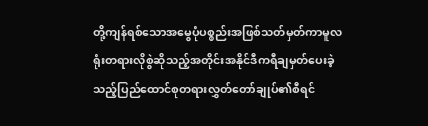တို့ကျန်ရစ်သောအမွေပုံပစ္စည်းအဖြစ်သတ်မှတ်ကာမူလရုံးတရားလိုစွဲဆိုသည့်အတိုင်းအနိုင်ဒီကရီချမှတ်ပေးခဲ့သည့်ပြည်ထောင်စုတရားလွှတ်တော်ချုပ်၏စီရင်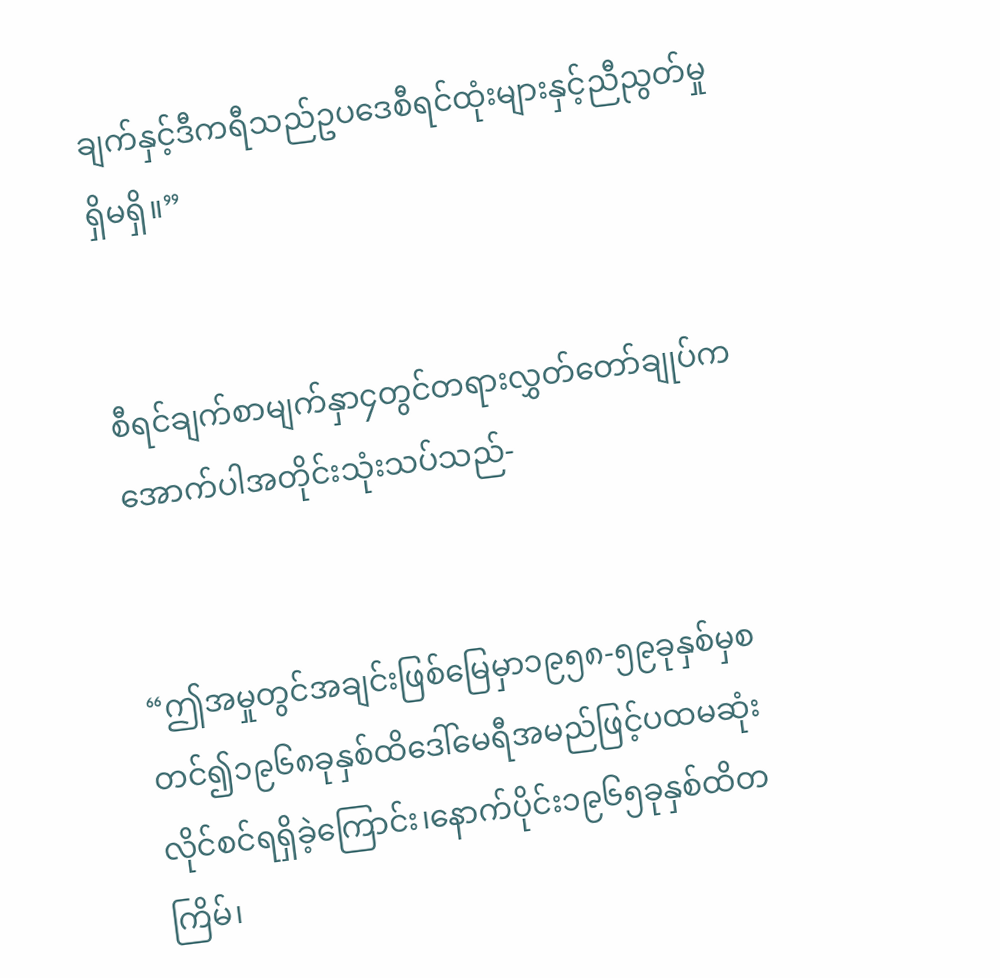ချက်နှင့်ဒီကရီသည်ဥပဒေစီရင်ထုံးများနှင့်ညီညွတ်မှုရှိမရှိ။”


စီရင်ချက်စာမျက်နှာ၄တွင်တရားလွှတ်တော်ချုပ်ကအောက်ပါအတိုင်းသုံးသပ်သည်-


“ဤအမှုတွင်အချင်းဖြစ်မြေမှာ၁၉၅၈-၅၉ခုနှစ်မှစတင်၍၁၉၆၈ခုနှစ်ထိဒေါ်မေရီအမည်ဖြင့်ပထမဆုံးလိုင်စင်ရရှိခဲ့ကြောင်း၊နောက်ပိုင်း၁၉၆၅ခုနှစ်ထိတကြိမ်၊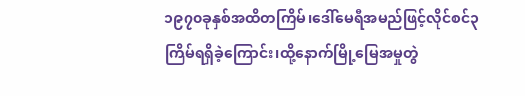၁၉၇၀ခုနှစ်အထိတကြိမ်၊ဒေါ်မေရီအမည်ဖြင့်လိုင်စင်၃ကြိမ်ရရှိခဲ့ကြောင်း၊ထို့နောက်မြို့မြေအမှုတွဲ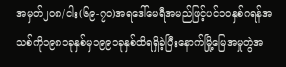အမှတ်၂၀၈/ငါး(၆၉-၇၀)အရဒေါ်မေရီအမည်ဖြင့်ပင်၁၀နှစ်ဂရန်အသစ်ကို၁၉၈၁ခုနှစ်မှ၁၉၉၁ခုနှစ်ထိရရှိခဲ့ပြီးနောက်မြို့မြေအမှုတွဲအ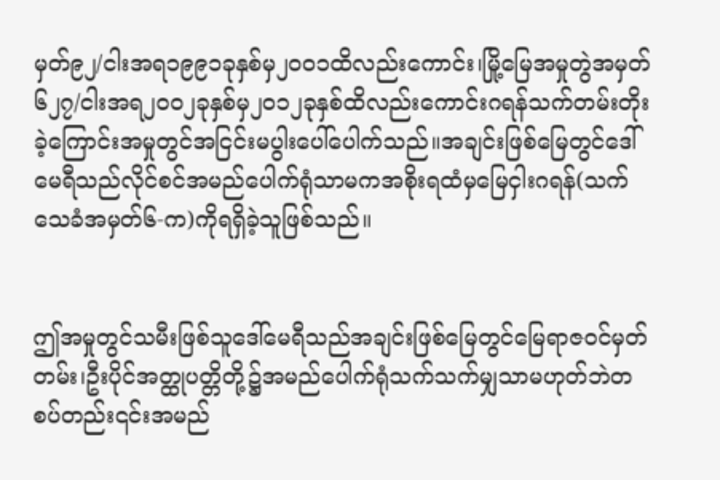မှတ်၉၂/ငါးအရ၁၉၉၁ခုနှစ်မှ၂၀၀၁ထိလည်းကောင်း၊မြို့မြေအမှုတွဲအမှတ်၆၂၇/ငါးအရ၂၀၀၂ခုနှစ်မှ၂၀၁၂ခုနှစ်ထိလည်းကောင်းဂရန်သက်တမ်းတိုးခဲ့ကြောင်းအမှုတွင်အငြင်းမပွါးပေါ်ပေါက်သည်။အချင်းဖြစ်မြေတွင်ဒေါ်မေရီသည်လိုင်စင်အမည်ပေါက်ရုံသာမကအစိုးရထံမှမြေငှါးဂရန်(သက်သေခံအမှတ်၆-က)ကိုရရှိခဲ့သူဖြစ်သည်။


ဤအမှုတွင်သမီးဖြစ်သူဒေါ်မေရီသည်အချင်းဖြစ်မြေတွင်မြေရာဇဝင်မှတ်တမ်း၊ဦးပိုင်အတ္ထုပတ္တိတို့၌အမည်ပေါက်ရုံသက်သက်မျှသာမဟုတ်ဘဲတစပ်တည်း၎င်းအမည်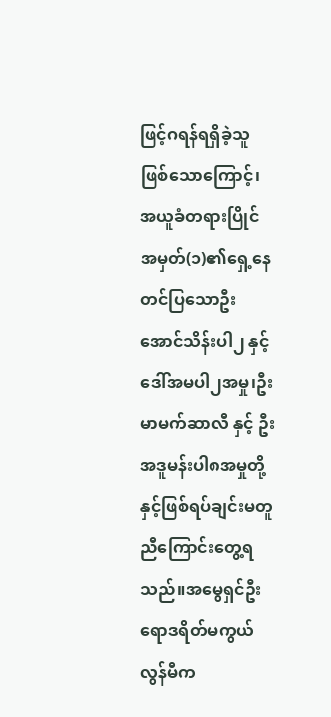ဖြင့်ဂရန်ရရှိခဲ့သူဖြစ်သောကြောင့်၊အယူခံတရားပြိုင်အမှတ်(၁)၏ရှေ့နေတင်ပြသောဦးအောင်သိန်းပါ၂ နှင့် ဒေါ်အမပါ၂အမှု၊ဦးမာမက်ဆာလီ နှင့် ဦးအဒူမန်းပါ၈အမှုတို့နှင့်ဖြစ်ရပ်ချင်းမတူညီကြောင်းတွေ့ရသည်။အမွေရှင်ဦးရောဒရိတ်မကွယ်လွန်မီက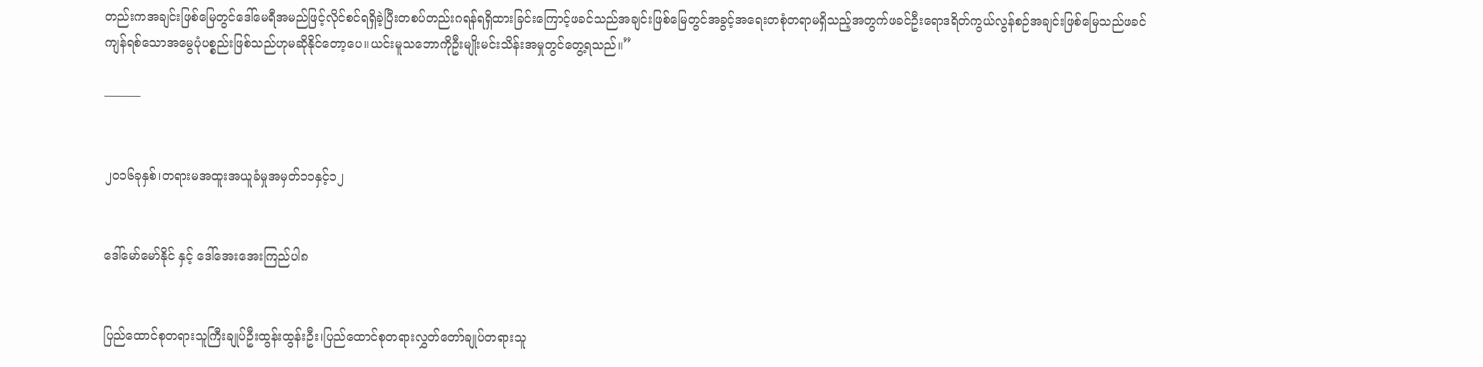တည်းကအချင်းဖြစ်မြေတွင်ဒေါ်မေရီအမည်ဖြင့်လိုင်စင်ရရှိခဲ့ပြီးတစပ်တည်းဂရန်ရရှိထားခြင်းကြောင့်ဖခင်သည်အချင်းဖြစ်မြေတွင်အခွင့်အရေးတစုံတရာမရှိသည့်အတွက်ဖခင်ဦးရောဒရိတ်ကွယ်လွန်စဉ်အချင်းဖြစ်မြေသည်ဖခင်ကျန်ရစ်သောအမွေပုံပစ္စည်းဖြစ်သည်ဟုမဆိုနိုင်တော့ပေ။ယင်းမူသဘောကိုဦးမျိုးမင်းသိန်းအမှုတွင်တွေ့ရသည်။”

———


၂၀၁၆ခုနှစ်၊တရားမအထူးအယူခံမှုအမှတ်၁၁နှင့်၁၂


ဒေါ်မော်မော်နိုင် နှင့် ဒေါ်အေးအေးကြည်ပါ၈


ပြည်ထောင်စုတရားသူကြီးချုပ်ဦးထွန်းထွန်းဦး၊ပြည်ထောင်စုတရားလွှတ်တော်ချုပ်တရားသူ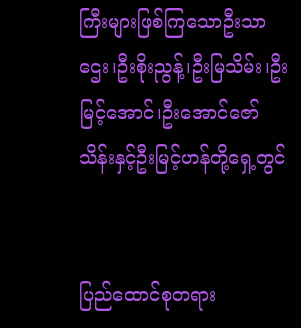ကြီးများဖြစ်ကြသောဦးသာဌေး၊ဦးစိုးညွန့်၊ဦးမြသိမ်း၊ဦးမြင့်အောင်၊ဦးအောင်ဇော်သိန်းနှင့်ဦးမြင့်ဟန်တို့ရှေ့တွင်


ပြည်ထောင်စုတရား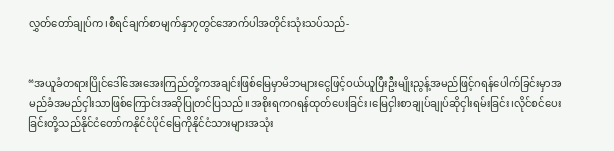လွှတ်တော်ချုပ်က၊စီရင်ချက်စာမျက်နှာ၇တွင်အောက်ပါအတိုင်းသုံးသပ်သည်-


“အယူခံတရားပြိုင်ဒေါ်အေးအေးကြည်တို့ကအချင်းဖြစ်မြေမှာမိဘများငွေဖြင့်ဝယ်ယူပြီးဦးမျိုးညွန့်အမည်ဖြင့်ဂရန်ပေါက်ခြင်းမှာအမည်ခံအမည်ငှါးသာဖြစ်ကြောင်းအဆိုပြုတင်ပြသည်။အစိုးရကဂရန်ထုတ်ပေးခြင်း၊မြေငှါးစာချုပ်ချုပ်ဆိုငှါးရမ်းခြင်း၊လိုင်စင်ပေးခြင်းတို့သည်နိုင်ငံတော်ကနိုင်ငံပိုင်မြေကိုနိုင်ငံသားများအသုံး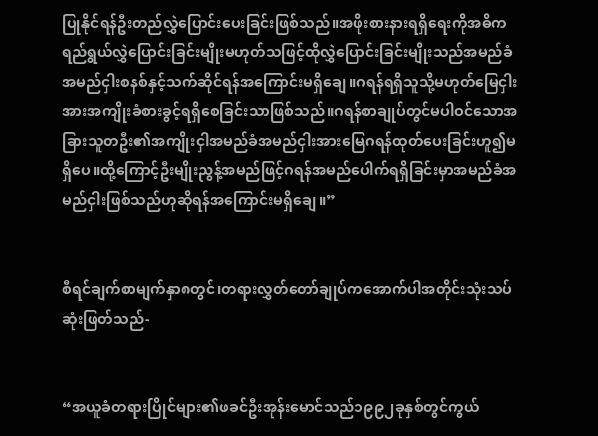ပြုနိုင်ရန်ဦးတည်လွှဲပြောင်းပေးခြင်းဖြစ်သည်။အဖိုးစားနားရရှိရေးကိုအဓိကရည်ရွယ်လွှဲပြောင်းခြင်းမျိုးမဟုတ်သဖြင့်ထိုလွှဲပြောင်းခြင်းမျိုးသည်အမည်ခံအမည်ငှါးစနစ်နှင့်သက်ဆိုင်ရန်အကြောင်းမရှိချေ။ဂရန်ရရှိသူသို့မဟုတ်မြေငှါးအားအကျိုးခံစားခွင့်ရရှိစေခြင်းသာဖြစ်သည်။ဂရန်စာချုပ်တွင်မပါဝင်သောအခြားသူတဦး၏အကျိုးငှါအမည်ခံအမည်ငှါးအားမြေဂရန်ထုတ်ပေးခြင်းဟူ၍မရှိပေ။ထို့ကြောင့်ဦးမျိုးညွန့်အမည်ဖြင့်ဂရန်အမည်ပေါက်ရရှိခြင်းမှာအမည်ခံအမည်ငှါးဖြစ်သည်ဟုဆိုရန်အကြောင်းမရှိချေ။”


စီရင်ချက်စာမျက်နှာ၈တွင်၊တရားလွှတ်တော်ချုပ်ကအောက်ပါအတိုင်းသုံးသပ်ဆုံးဖြတ်သည်-


“အယူခံတရားပြိုင်များ၏ဖခင်ဦးအုန်းမောင်သည်၁၉၉၂ခုနှစ်တွင်ကွယ်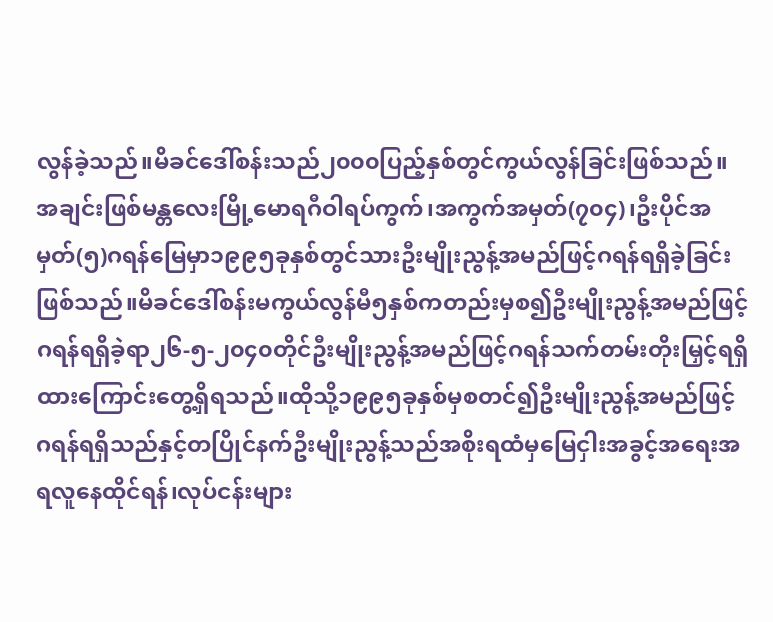လွန်ခဲ့သည်။မိခင်ဒေါ်စန်းသည်၂၀၀၀ပြည့်နှစ်တွင်ကွယ်လွန်ခြင်းဖြစ်သည်။အချင်းဖြစ်မန္တလေးမြို့မောရဂီဝါရပ်ကွက်၊အကွက်အမှတ်(၇၀၄)၊ဦးပိုင်အမှတ်(၅)ဂရန်မြေမှာ၁၉၉၅ခုနှစ်တွင်သားဦးမျိုးညွန့်အမည်ဖြင့်ဂရန်ရရှိခဲ့ခြင်းဖြစ်သည်။မိခင်ဒေါ်စန်းမကွယ်လွန်မီ၅နှစ်ကတည်းမှစ၍ဦးမျိုးညွန့်အမည်ဖြင့်ဂရန်ရရှိခဲ့ရာ၂၆-၅-၂၀၄၀တိုင်ဦးမျိုးညွန့်အမည်ဖြင့်ဂရန်သက်တမ်းတိုးမြှင့်ရရှိထားကြောင်းတွေ့ရှိရသည်။ထိုသို့၁၉၉၅ခုနှစ်မှစတင်၍ဦးမျိုးညွန့်အမည်ဖြင့်ဂရန်ရရှိသည်နှင့်တပြိုင်နက်ဦးမျိုးညွန့်သည်အစိုးရထံမှမြေငှါးအခွင့်အရေးအရလူနေထိုင်ရန်၊လုပ်ငန်းများ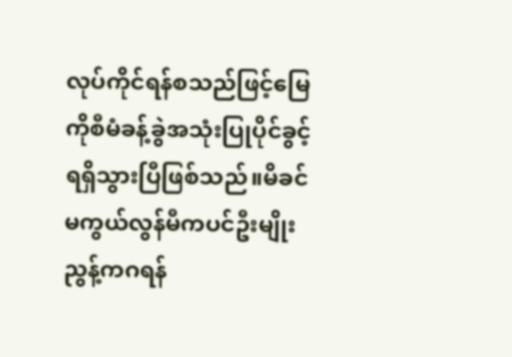လုပ်ကိုင်ရန်စသည်ဖြင့်မြေကိုစီမံခန့်ခွဲအသုံးပြုပိုင်ခွင့်ရရှိသွားပြီဖြစ်သည်။မိခင်မကွယ်လွန်မီကပင်ဦးမျိုးညွန့်ကဂရန်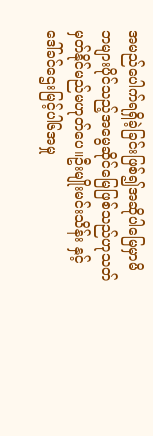အမည်ပေါက်ရရှိခဲ့ခြင်းဖြစ်၍အဆိုပါမြေမှာမိဘများပိုင်သည့်အမွေဆိုင်မြေဖြစ်သည်ဟုသတ်မှတ်နိုင်မည်မဟုတ်ပေ။ဦးမျိုးမင်းသိန်း နှင့် ဒေါ်ခင်ဌေးမြင့်ပါ၆အမှု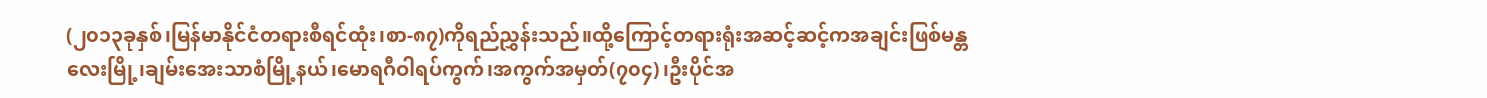(၂၀၁၃ခုနှစ်၊မြန်မာနိုင်ငံတရားစီရင်ထုံး၊စာ-၈၇)ကိုရည်ညွှန်းသည်။ထို့ကြောင့်တရားရုံးအဆင့်ဆင့်ကအချင်းဖြစ်မန္တလေးမြို့၊ချမ်းအေးသာစံမြို့နယ်၊မောရဂီဝါရပ်ကွက်၊အကွက်အမှတ်(၇၀၄)၊ဦးပိုင်အ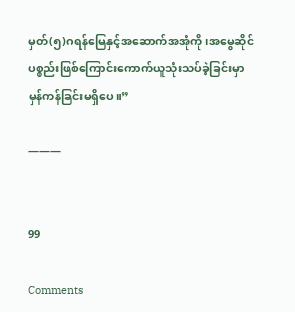မှတ်(၅)ဂရန်မြေနှင့်အဆောက်အအုံကို၊အမွေဆိုင်ပစ္စည်းဖြစ်ကြောင်းကောက်ယူသုံးသပ်ခဲ့ခြင်းမှာမှန်ကန်ခြင်းမရှိပေ။”

———


99

Comments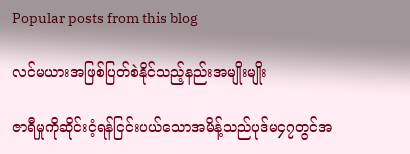Popular posts from this blog

လင်မယားအဖြစ်ပြတ်စဲနိုင်သည့်နည်းအမျိုးမျိုး

ဇာရီမှုကိုဆိုင်းငံ့ရန်ငြင်းပယ်သောအမိန့်သည်ပုဒ်မ၄၇တွင်အ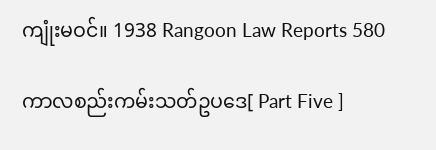ကျုံးမဝင်။ 1938 Rangoon Law Reports 580

ကာလစည်းကမ်းသတ်ဥပဒေ[ Part Five ]